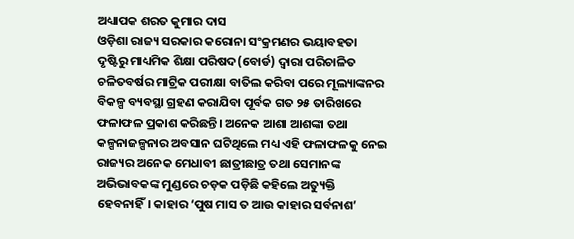ଅଧ୍ୟାପକ ଶରତ କୁମାର ଦାସ
ଓଡ଼ିଶା ରାଜ୍ୟ ସରକାର କରୋନା ସଂକ୍ରମଣର ଭୟାବହତା ଦୃଷ୍ଟିରୁ ମାଧ୍ୟମିକ ଶିକ୍ଷା ପରିଷଦ(ବୋର୍ଡ) ଦ୍ୱାରା ପରିଚାଳିତ ଚଳିତବର୍ଷର ମାଟ୍ରିକ ପରୀକ୍ଷା ବାତିଲ କରିବା ପରେ ମୂଲ୍ୟାଙ୍କନର ବିକଳ୍ପ ବ୍ୟବସ୍ଥା ଗ୍ରହଣ କରାଯିବା ପୂର୍ବକ ଗତ ୨୫ ତାରିଖରେ ଫଳାଫଳ ପ୍ରକାଶ କରିଛନ୍ତି। ଅନେକ ଆଶା ଆଶଙ୍କା ତଥା କଳ୍ପନାଜଳ୍ପନାର ଅବସାନ ଘଟିଥିଲେ ମଧ୍ୟ ଏହି ଫଳାଫଳକୁ ନେଇ ରାଜ୍ୟର ଅନେକ ମେଧାବୀ ଛାତ୍ରୀଛାତ୍ର ତଥା ସେମାନଙ୍କ ଅଭିଭାବକଙ୍କ ମୁଣ୍ଡରେ ଚଡ଼କ ପଡ଼ିଛି କହିଲେ ଅତ୍ୟୁକ୍ତି ହେବନାହିଁ। କାହାର ‘ପୁଷ ମାସ ତ ଆଉ କାହାର ସର୍ବନାଶ’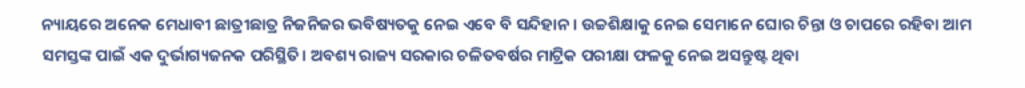ନ୍ୟାୟରେ ଅନେକ ମେଧାବୀ ଛାତ୍ରୀଛାତ୍ର ନିଜନିଜର ଭବିଷ୍ୟତକୁ ନେଇ ଏବେ ବି ସନ୍ଦିହାନ। ଉଚ୍ଚଶିକ୍ଷାକୁ ନେଇ ସେମାନେ ଘୋର ଚିନ୍ତା ଓ ଚାପରେ ରହିବା ଆମ ସମସ୍ତଙ୍କ ପାଇଁ ଏକ ଦୁର୍ଭାଗ୍ୟଜନକ ପରିସ୍ଥିତି। ଅବଶ୍ୟ ରାଜ୍ୟ ସରକାର ଚଳିତବର୍ଷର ମାଟ୍ରିକ ପରୀକ୍ଷା ଫଳକୁ ନେଇ ଅସନ୍ତୁଷ୍ଟ ଥିବା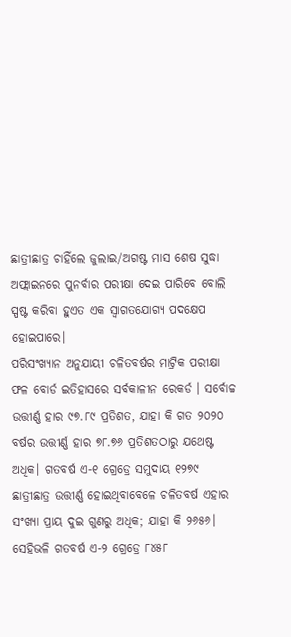ଛାତ୍ରୀଛାତ୍ର ଚାହିଁଲେ ଜୁଲାଇ/ଅଗଷ୍ଟ ମାସ ଶେଷ ସୁଦ୍ଧା ଅଫ୍ଲାଇନରେ ପୁନର୍ବାର ପରୀକ୍ଷା ଦେଇ ପାରିବେ ବୋଲି ସ୍ପଷ୍ଟ କରିବା ହୁଏତ ଏକ ସ୍ବାଗତଯୋଗ୍ୟ ପଦକ୍ଷେପ ହୋଇପାରେ।
ପରିସଂଖ୍ୟାନ ଅନୁଯାୟୀ ଚଳିତବର୍ଷର ମାଟ୍ରିକ ପରୀକ୍ଷା ଫଳ ବୋର୍ଡ ଇତିହାସରେ ସର୍ବକାଳୀନ ରେକର୍ଡ । ସର୍ବୋଚ୍ଚ ଉତ୍ତୀର୍ଣ୍ଣ ହାର ୯୭.୮୯ ପ୍ରତିଶତ, ଯାହା କି ଗତ ୨୦୨୦ ବର୍ଷର ଉତ୍ତୀର୍ଣ୍ଣ ହାର ୭୮.୭୬ ପ୍ରତିଶତଠାରୁ ଯଥେଷ୍ଟ ଅଧିକ। ଗତବର୍ଷ ଏ-୧ ଗ୍ରେଡ୍ରେ ସମୁଦାୟ ୧୨୭୯ ଛାତ୍ରୀଛାତ୍ର ଉତ୍ତୀର୍ଣ୍ଣ ହୋଇଥିବାବେଳେ ଚଳିତବର୍ଷ ଏହାର ସଂଖ୍ୟା ପ୍ରାୟ ଦୁଇ ଗୁଣରୁ ଅଧିକ; ଯାହା କି ୨୬୫୬। ସେହିଭଳି ଗତବର୍ଷ ଏ-୨ ଗ୍ରେଡ୍ରେ ୮୪୫୮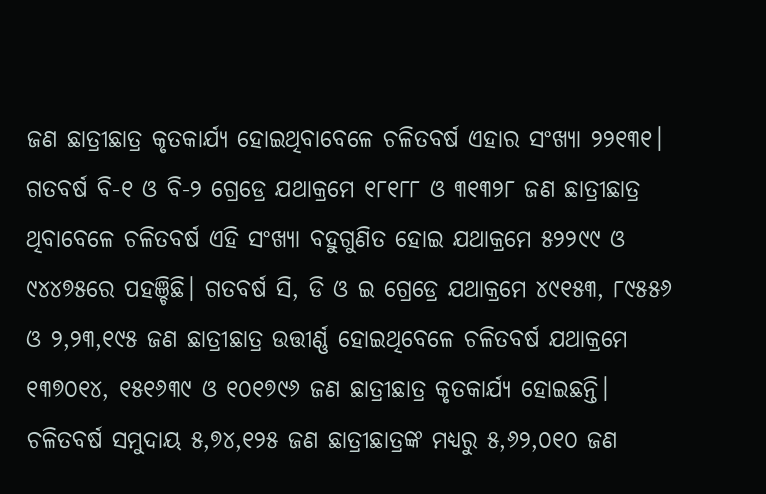ଜଣ ଛାତ୍ରୀଛାତ୍ର କୃତକାର୍ଯ୍ୟ ହୋଇଥିବାବେଳେ ଚଳିତବର୍ଷ ଏହାର ସଂଖ୍ୟା ୨୨୧୩୧। ଗତବର୍ଷ ବି-୧ ଓ ବି-୨ ଗ୍ରେଡ୍ରେ ଯଥାକ୍ରମେ ୧୮୧୮୮ ଓ ୩୧୩୨୮ ଜଣ ଛାତ୍ରୀଛାତ୍ର ଥିବାବେଳେ ଚଳିତବର୍ଷ ଏହି ସଂଖ୍ୟା ବହୁଗୁଣିତ ହୋଇ ଯଥାକ୍ରମେ ୫୨୨୯୯ ଓ ୯୪୪୭୫ରେ ପହଞ୍ଚିଛି। ଗତବର୍ଷ ସି, ଡି ଓ ଇ ଗ୍ରେଡ୍ରେ ଯଥାକ୍ରମେ ୪୯୧୫୩, ୮୯୫୫୬ ଓ ୨,୨୩,୧୯୫ ଜଣ ଛାତ୍ରୀଛାତ୍ର ଉତ୍ତୀର୍ଣ୍ଣ ହୋଇଥିବେଳେ ଚଳିତବର୍ଷ ଯଥାକ୍ରମେ ୧୩୭୦୧୪, ୧୫୧୬୩୯ ଓ ୧୦୧୭୯୬ ଜଣ ଛାତ୍ରୀଛାତ୍ର କୃତକାର୍ଯ୍ୟ ହୋଇଛନ୍ତି। ଚଳିତବର୍ଷ ସମୁଦାୟ ୫,୭୪,୧୨୫ ଜଣ ଛାତ୍ରୀଛାତ୍ରଙ୍କ ମଧ୍ୟରୁ ୫,୬୨,୦୧୦ ଜଣ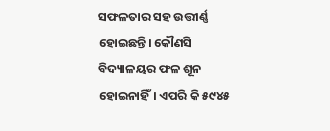ସଫଳତାର ସହ ଉତ୍ତୀର୍ଣ୍ଣ ହୋଇଛନ୍ତି। କୌଣସି ବିଦ୍ୟାଳୟର ଫଳ ଶୂନ ହୋଇନାହିଁ। ଏପରି କି ୫୯୪୫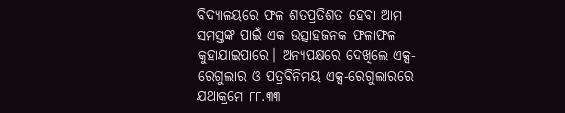ବିଦ୍ୟାଳୟରେ ଫଳ ଶତପ୍ରତିଶତ ହେବା ଆମ ସମସ୍ତଙ୍କ ପାଇଁ ଏକ ଉତ୍ସାହଜନକ ଫଳାଫଳ କୁହାଯାଇପାରେ। ଅନ୍ୟପକ୍ଷରେ ଦେଖିଲେ ଏକ୍ସ-ରେଗୁଲାର ଓ ପତ୍ରବିନିମୟ ଏକ୍ସ-ରେଗୁଲାରରେ ଯଥାକ୍ରମେ ୮୮.୩୩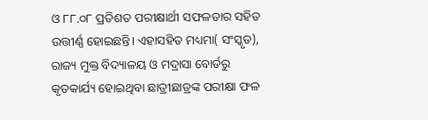ଓ ୮୮.୦୮ ପ୍ରତିଶତ ପରୀକ୍ଷାର୍ଥୀ ସଫଳତାର ସହିତ ଉତ୍ତୀର୍ଣ୍ଣ ହୋଇଛନ୍ତି। ଏହାସହିତ ମଧ୍ୟମା( ସଂସ୍କୃତ), ରାଜ୍ୟ ମୁକ୍ତ ବିଦ୍ୟାଳୟ ଓ ମଦ୍ରାସା ବୋର୍ଡରୁ କୃତକାର୍ଯ୍ୟ ହୋଇଥିବା ଛାତ୍ରୀଛାତ୍ରଙ୍କ ପରୀକ୍ଷା ଫଳ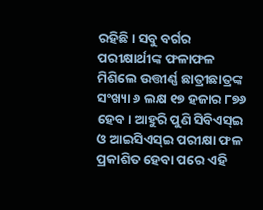ରହିଛି। ସବୁ ବର୍ଗର ପରୀକ୍ଷାର୍ଥୀଙ୍କ ଫଳାଫଳ ମିଶିଲେ ଉତ୍ତୀର୍ଣ୍ଣ ଛାତ୍ରୀଛାତ୍ରଙ୍କ ସଂଖ୍ୟା ୬ ଲକ୍ଷ ୧୭ ହଜାର ୮୭୬ ହେବ। ଆହୁରି ପୁଣି ସିବିଏସ୍ଇ ଓ ଆଇସିଏସ୍ଇ ପରୀକ୍ଷା ଫଳ ପ୍ରକାଶିତ ହେବା ପରେ ଏହି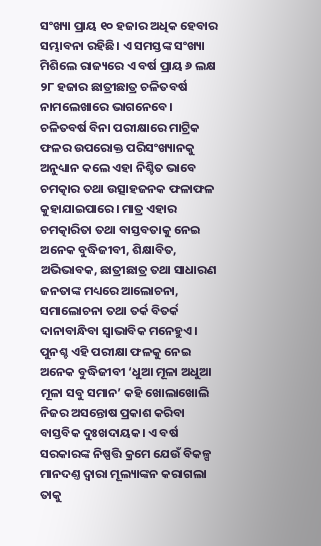ସଂଖ୍ୟା ପ୍ରାୟ ୧୦ ହଜାର ଅଧିକ ହେବାର ସମ୍ଭାବନା ରହିଛି। ଏ ସମସ୍ତଙ୍କ ସଂଖ୍ୟା ମିଶିଲେ ରାଜ୍ୟରେ ଏ ବର୍ଷ ପ୍ରାୟ ୬ ଲକ୍ଷ ୨୮ ହଜାର ଛାତ୍ରୀଛାତ୍ର ଚଳିତବର୍ଷ ନାମଲେଖାରେ ଭାଗନେବେ।
ଚଳିତବର୍ଷ ବିନା ପରୀକ୍ଷାରେ ମାଟ୍ରିକ ଫଳର ଉପରୋକ୍ତ ପରିସଂଖ୍ୟାନକୁ ଅନୁଧ୍ୟାନ କଲେ ଏହା ନିଶ୍ଚିତ ଭାବେ ଚମତ୍କାର ତଥା ଉତ୍ସାହଜନକ ଫଳାଫଳ କୁହାଯାଇପାରେ। ମାତ୍ର ଏହାର ଚମତ୍କାରିତା ତଥା ବାସ୍ତବତାକୁ ନେଇ ଅନେକ ବୁଦ୍ଧିଜୀବୀ, ଶିକ୍ଷାବିତ, ଅଭିଭାବକ, ଛାତ୍ରୀଛାତ୍ର ତଥା ସାଧାରଣ ଜନତାଙ୍କ ମଧ୍ୟରେ ଆଲୋଚନା, ସମାଲୋଚନା ତଥା ତର୍କ ବିତର୍କ ଦାନାବାନ୍ଧିବା ସ୍ବାଭାବିକ ମନେହୁଏ। ପୁନଶ୍ଚ ଏହି ପରୀକ୍ଷା ଫଳକୁ ନେଇ ଅନେକ ବୁଦ୍ଧିଜୀବୀ ‘ଧୁଆ ମୂଳା ଅଧୁଆ ମୂଳା ସବୁ ସମାନ’ କହି ଖୋଲାଖୋଲି ନିଜର ଅସନ୍ତୋଷ ପ୍ରକାଶ କରିବା ବାସ୍ତବିକ ଦୁଃଖଦାୟକ। ଏ ବର୍ଷ ସରକାରଙ୍କ ନିଷ୍ପତ୍ତି କ୍ରମେ ଯେଉଁ ବିକଳ୍ପ ମାନଦଣ୍ତ ଦ୍ବାରା ମୂଲ୍ୟାଙ୍କନ କରାଗଲା ତାକୁ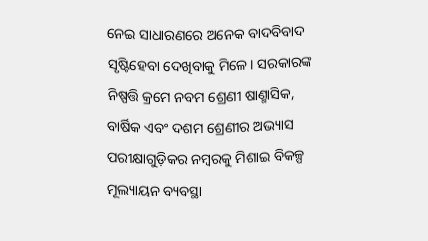ନେଇ ସାଧାରଣରେ ଅନେକ ବାଦବିବାଦ ସୃଷ୍ଟିହେବା ଦେଖିବାକୁ ମିଳେ। ସରକାରଙ୍କ ନିଷ୍ପତ୍ତି କ୍ରମେ ନବମ ଶ୍ରେଣୀ ଷାଣ୍ମାସିକ, ବାର୍ଷିକ ଏବଂ ଦଶମ ଶ୍ରେଣୀର ଅଭ୍ୟାସ ପରୀକ୍ଷାଗୁଡ଼ିକର ନମ୍ବରକୁ ମିଶାଇ ବିକଳ୍ପ ମୂଲ୍ୟାୟନ ବ୍ୟବସ୍ଥା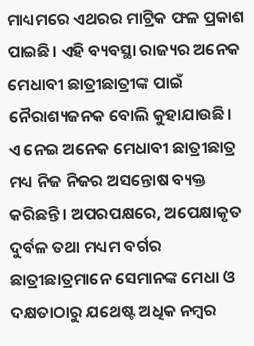ମାଧ୍ୟମରେ ଏଥରର ମାଟ୍ରିକ ଫଳ ପ୍ରକାଶ ପାଇଛି। ଏହି ବ୍ୟବସ୍ଥା ରାଜ୍ୟର ଅନେକ ମେଧାବୀ ଛାତ୍ରୀଛାତ୍ରୀଙ୍କ ପାଇଁ ନୈରାଶ୍ୟଜନକ ବୋଲି କୁହାଯାଉଛି। ଏ ନେଇ ଅନେକ ମେଧାବୀ ଛାତ୍ରୀଛାତ୍ର ମଧ୍ୟ ନିଜ ନିଜର ଅସନ୍ତୋଷ ବ୍ୟକ୍ତ କରିଛନ୍ତି। ଅପରପକ୍ଷରେ, ଅପେକ୍ଷାକୃତ ଦୁର୍ବଳ ତଥା ମଧ୍ୟମ ବର୍ଗର ଛାତ୍ରୀଛାତ୍ରମାନେ ସେମାନଙ୍କ ମେଧା ଓ ଦକ୍ଷତାଠାରୁ ଯଥେଷ୍ଟ ଅଧିକ ନମ୍ବର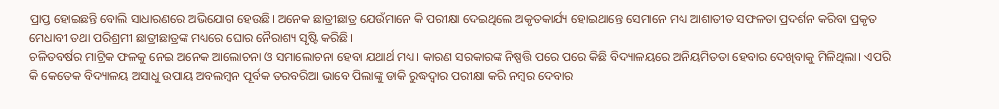ପ୍ରାପ୍ତ ହୋଇଛନ୍ତି ବୋଲି ସାଧାରଣରେ ଅଭିଯୋଗ ହେଉଛି। ଅନେକ ଛାତ୍ରୀଛାତ୍ର ଯେଉଁମାନେ କି ପରୀକ୍ଷା ଦେଇଥିଲେ ଅକୃତକାର୍ଯ୍ୟ ହୋଇଥାନ୍ତେ ସେମାନେ ମଧ୍ୟ ଆଶାତୀତ ସଫଳତା ପ୍ରଦର୍ଶନ କରିବା ପ୍ରକୃତ ମେଧାବୀ ତଥା ପରିଶ୍ରମୀ ଛାତ୍ରୀଛାତ୍ରଙ୍କ ମଧ୍ୟରେ ଘୋର ନୈରାଶ୍ୟ ସୃଷ୍ଟି କରିଛି।
ଚଳିତବର୍ଷର ମାଟ୍ରିକ ଫଳକୁ ନେଇ ଅନେକ ଆଲୋଚନା ଓ ସମାଲୋଚନା ହେବା ଯଥାର୍ଥ ମଧ୍ୟ। କାରଣ ସରକାରଙ୍କ ନିଷ୍ପତ୍ତି ପରେ ପରେ କିଛି ବିଦ୍ୟାଳୟରେ ଅନିୟମିତତା ହେବାର ଦେଖିବାକୁ ମିଳିଥିଲା। ଏପରି କି କେତେକ ବିଦ୍ୟାଳୟ ଅସାଧୁ ଉପାୟ ଅବଲମ୍ବନ ପୂର୍ବକ ତରବରିଆ ଭାବେ ପିଲାଙ୍କୁ ଡାକି ରୁଦ୍ଧଦ୍ବାର ପରୀକ୍ଷା କରି ନମ୍ବର ଦେବାର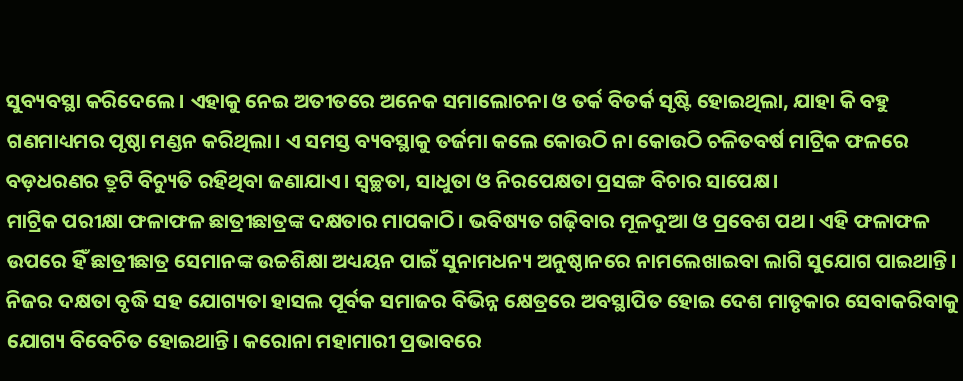ସୁବ୍ୟବସ୍ଥା କରିଦେଲେ। ଏହାକୁ ନେଇ ଅତୀତରେ ଅନେକ ସମାଲୋଚନା ଓ ତର୍କ ବିତର୍କ ସୃଷ୍ଟି ହୋଇଥିଲା, ଯାହା କି ବହୁ ଗଣମାଧ୍ୟମର ପୃଷ୍ଠା ମଣ୍ଡନ କରିଥିଲା। ଏ ସମସ୍ତ ବ୍ୟବସ୍ଥାକୁ ତର୍ଜମା କଲେ କୋଉଠି ନା କୋଉଠି ଚଳିତବର୍ଷ ମାଟ୍ରିକ ଫଳରେ ବଡ଼ଧରଣର ତ୍ରୁଟି ବିଚ୍ୟୁତି ରହିଥିବା ଜଣାଯାଏ। ସ୍ବଚ୍ଛତା, ସାଧୁତା ଓ ନିରପେକ୍ଷତା ପ୍ରସଙ୍ଗ ବିଚାର ସାପେକ୍ଷ।
ମାଟ୍ରିକ ପରୀକ୍ଷା ଫଳାଫଳ ଛାତ୍ରୀଛାତ୍ରଙ୍କ ଦକ୍ଷତାର ମାପକାଠି। ଭବିଷ୍ୟତ ଗଢ଼ିବାର ମୂଳଦୁଆ ଓ ପ୍ରବେଶ ପଥ। ଏହି ଫଳାଫଳ ଉପରେ ହିଁ ଛାତ୍ରୀଛାତ୍ର ସେମାନଙ୍କ ଉଚ୍ଚଶିକ୍ଷା ଅଧ୍ୟୟନ ପାଇଁ ସୁନାମଧନ୍ୟ ଅନୁଷ୍ଠାନରେ ନାମଲେଖାଇବା ଲାଗି ସୁଯୋଗ ପାଇଥାନ୍ତି। ନିଜର ଦକ୍ଷତା ବୃଦ୍ଧି ସହ ଯୋଗ୍ୟତା ହାସଲ ପୂର୍ବକ ସମାଜର ବିଭିନ୍ନ କ୍ଷେତ୍ରରେ ଅବସ୍ଥାପିତ ହୋଇ ଦେଶ ମାତୃକାର ସେବାକରିବାକୁ ଯୋଗ୍ୟ ବିବେଚିତ ହୋଇଥାନ୍ତି। କରୋନା ମହାମାରୀ ପ୍ରଭାବରେ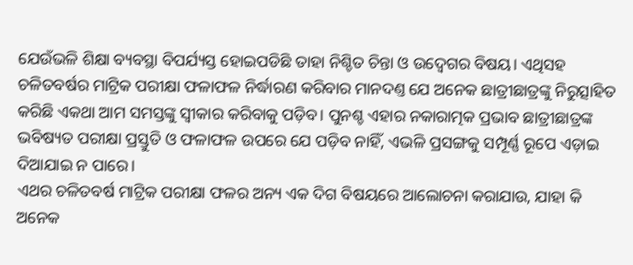ଯେଉଁଭଳି ଶିକ୍ଷା ବ୍ୟବସ୍ଥା ବିପର୍ଯ୍ୟସ୍ତ ହୋଇପଡିଛି ତାହା ନିଶ୍ଚିତ ଚିନ୍ତା ଓ ଉଦ୍ବେଗର ବିଷୟ। ଏଥିସହ ଚଳିତବର୍ଷର ମାଟ୍ରିକ ପରୀକ୍ଷା ଫଳାଫଳ ନିର୍ଦ୍ଧାରଣ କରିବାର ମାନଦଣ୍ତ ଯେ ଅନେକ ଛାତ୍ରୀଛାତ୍ରଙ୍କୁ ନିରୁତ୍ସାହିତ କରିଛି ଏକଥା ଆମ ସମସ୍ତଙ୍କୁ ସ୍ବୀକାର କରିବାକୁ ପଡ଼ିବ। ପୁନଶ୍ଚ ଏହାର ନକାରାତ୍ମକ ପ୍ରଭାବ ଛାତ୍ରୀଛାତ୍ରଙ୍କ ଭବିଷ୍ୟତ ପରୀକ୍ଷା ପ୍ରସ୍ତୁତି ଓ ଫଳାଫଳ ଉପରେ ଯେ ପଡ଼ିବ ନାହିଁ, ଏଭଳି ପ୍ରସଙ୍ଗକୁ ସମ୍ପୂର୍ଣ୍ଣ ରୂପେ ଏଡ଼ାଇ ଦିଆଯାଇ ନ ପାରେ।
ଏଥର ଚଳିତବର୍ଷ ମାଟ୍ରିକ ପରୀକ୍ଷା ଫଳର ଅନ୍ୟ ଏକ ଦିଗ ବିଷୟରେ ଆଲୋଚନା କରାଯାଉ, ଯାହା କି ଅନେକ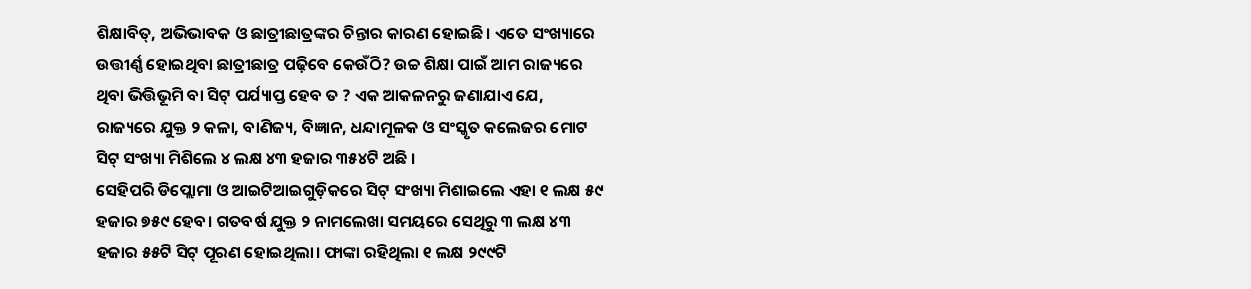ଶିକ୍ଷାବିତ୍, ଅଭିଭାବକ ଓ ଛାତ୍ରୀଛାତ୍ରଙ୍କର ଚିନ୍ତାର କାରଣ ହୋଇଛି। ଏତେ ସଂଖ୍ୟାରେ ଉତ୍ତୀର୍ଣ୍ଣ ହୋଇଥିବା ଛାତ୍ରୀଛାତ୍ର ପଢ଼ିବେ କେଉଁଠି? ଉଚ୍ଚ ଶିକ୍ଷା ପାଇଁ ଆମ ରାଜ୍ୟରେ ଥିବା ଭିତ୍ତିଭୂମି ବା ସିଟ୍ ପର୍ଯ୍ୟାପ୍ତ ହେବ ତ ? ଏକ ଆକଳନରୁ ଜଣାଯାଏ ଯେ, ରାଜ୍ୟରେ ଯୁକ୍ତ ୨ କଳା, ବାଣିଜ୍ୟ, ବିଜ୍ଞାନ, ଧନ୍ଦାମୂଳକ ଓ ସଂସ୍କୃତ କଲେଜର ମୋଟ ସିଟ୍ ସଂଖ୍ୟା ମିଶିଲେ ୪ ଲକ୍ଷ ୪୩ ହଜାର ୩୫୪ଟି ଅଛି ।
ସେହିପରି ଡିପ୍ଲୋମା ଓ ଆଇଟିଆଇଗୁଡ଼ିକରେ ସିଟ୍ ସଂଖ୍ୟା ମିଶାଇଲେ ଏହା ୧ ଲକ୍ଷ ୫୯ ହଜାର ୭୫୯ ହେବ। ଗତବର୍ଷ ଯୁକ୍ତ ୨ ନାମଲେଖା ସମୟରେ ସେଥିରୁ ୩ ଲକ୍ଷ ୪୩ ହଜାର ୫୫ଟି ସିଟ୍ ପୂରଣ ହୋଇଥିଲା। ଫାଙ୍କା ରହିଥିଲା ୧ ଲକ୍ଷ ୨୯୯ଟି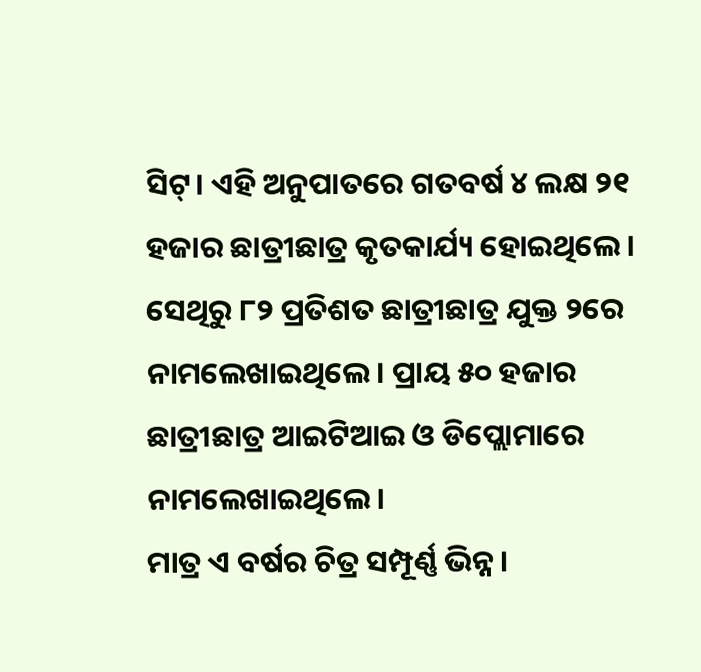ସିଟ୍। ଏହି ଅନୁପାତରେ ଗତବର୍ଷ ୪ ଲକ୍ଷ ୨୧ ହଜାର ଛାତ୍ରୀଛାତ୍ର କୃତକାର୍ଯ୍ୟ ହୋଇଥିଲେ। ସେଥିରୁ ୮୨ ପ୍ରତିଶତ ଛାତ୍ରୀଛାତ୍ର ଯୁକ୍ତ ୨ରେ ନାମଲେଖାଇଥିଲେ। ପ୍ରାୟ ୫୦ ହଜାର ଛାତ୍ରୀଛାତ୍ର ଆଇଟିଆଇ ଓ ଡିପ୍ଲୋମାରେ ନାମଲେଖାଇଥିଲେ।
ମାତ୍ର ଏ ବର୍ଷର ଚିତ୍ର ସମ୍ପୂର୍ଣ୍ଣ ଭିନ୍ନ।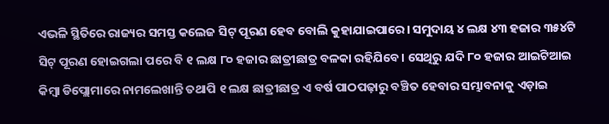ଏଭଳି ସ୍ଥିତିରେ ରାଜ୍ୟର ସମସ୍ତ କଲେଜ ସିଟ୍ ପୂରଣ ହେବ ବୋଲି କୁହାଯାଇପାରେ। ସମୁଦାୟ ୪ ଲକ୍ଷ ୪୩ ହଜାର ୩୫୪ଟି ସିଟ୍ ପୂରଣ ହୋଇଗଲା ପରେ ବି ୧ ଲକ୍ଷ ୮୦ ହଜାର ଛାତ୍ରୀଛାତ୍ର ବଳକା ରହିଯିବେ। ସେଥିରୁ ଯଦି ୮୦ ହଜାର ଆଇଟିଆଇ କିମ୍ବା ଡିପ୍ଲୋମାରେ ନାମଲେଖାନ୍ତି ତଥାପି ୧ ଲକ୍ଷ ଛାତ୍ରୀଛାତ୍ର ଏ ବର୍ଷ ପାଠପଢ଼ାରୁ ବଞ୍ଚିତ ହେବାର ସମ୍ଭାବନାକୁ ଏଡ଼ାଇ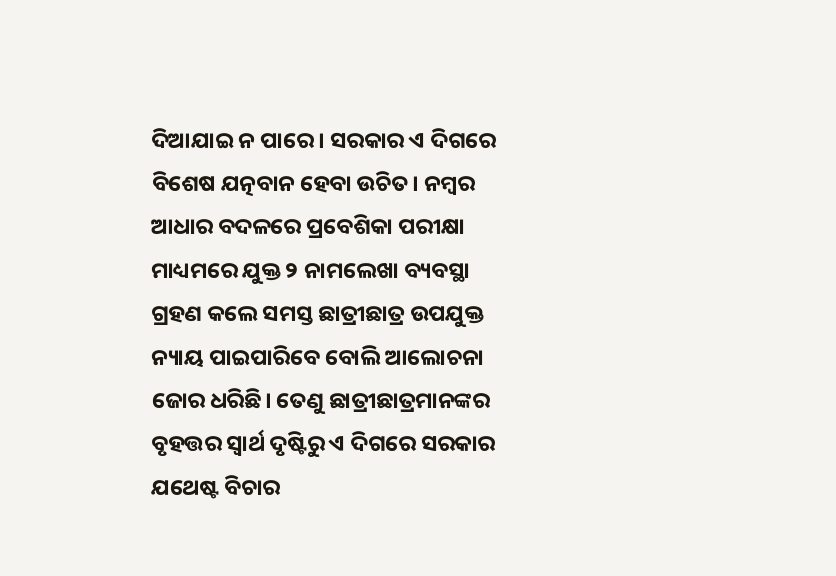ଦିଆଯାଇ ନ ପାରେ । ସରକାର ଏ ଦିଗରେ ବିଶେଷ ଯତ୍ନବାନ ହେବା ଉଚିତ। ନମ୍ବର ଆଧାର ବଦଳରେ ପ୍ରବେଶିକା ପରୀକ୍ଷା ମାଧ୍ୟମରେ ଯୁକ୍ତ ୨ ନାମଲେଖା ବ୍ୟବସ୍ଥା ଗ୍ରହଣ କଲେ ସମସ୍ତ ଛାତ୍ରୀଛାତ୍ର ଉପଯୁକ୍ତ ନ୍ୟାୟ ପାଇପାରିବେ ବୋଲି ଆଲୋଚନା ଜୋର ଧରିଛି। ତେଣୁ ଛାତ୍ରୀଛାତ୍ରମାନଙ୍କର ବୃହତ୍ତର ସ୍ବାର୍ଥ ଦୃଷ୍ଟିରୁ ଏ ଦିଗରେ ସରକାର ଯଥେଷ୍ଟ ବିଚାର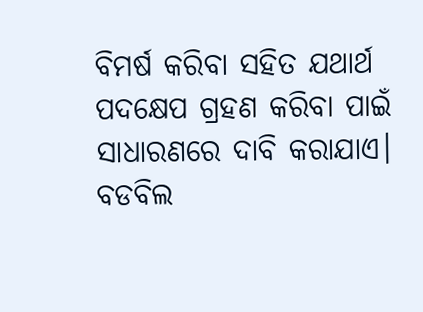ବିମର୍ଷ କରିବା ସହିତ ଯଥାର୍ଥ ପଦକ୍ଷେପ ଗ୍ରହଣ କରିବା ପାଇଁ ସାଧାରଣରେ ଦାବି କରାଯାଏ।
ବଡବିଲ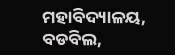ମହାବିଦ୍ୟାଳୟ, ବଡବିଲ,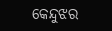କେନ୍ଦୁଝର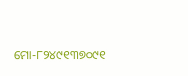ମୋ-୮୨୪୯୧୩୭୦୯୧